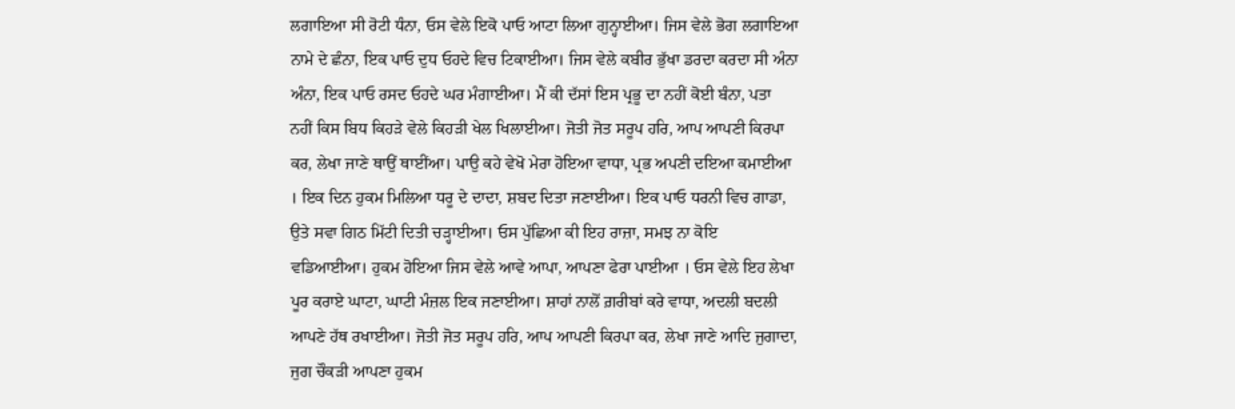ਲਗਾਇਆ ਸੀ ਰੋਟੀ ਧੰਨਾ, ਓਸ ਵੇਲੇ ਇਕੋ ਪਾਓ ਆਟਾ ਲਿਆ ਗੁਨ੍ਹਾਈਆ। ਜਿਸ ਵੇਲੇ ਭੋਗ ਲਗਾਇਆ ਨਾਮੇ ਦੇ ਛੰਨਾ, ਇਕ ਪਾਓ ਦੁਧ ਓਹਦੇ ਵਿਚ ਟਿਕਾਈਆ। ਜਿਸ ਵੇਲੇ ਕਬੀਰ ਭੁੱਖਾ ਡਰਦਾ ਕਰਦਾ ਸੀ ਅੰਨਾ ਅੰਨਾ, ਇਕ ਪਾਓ ਰਸਦ ਓਹਦੇ ਘਰ ਮੰਗਾਈਆ। ਮੈਂ ਕੀ ਦੱਸਾਂ ਇਸ ਪ੍ਰਭੂ ਦਾ ਨਹੀਂ ਕੋਈ ਬੰਨਾ, ਪਤਾ ਨਹੀਂ ਕਿਸ ਬਿਧ ਕਿਹੜੇ ਵੇਲੇ ਕਿਹੜੀ ਖੇਲ ਖਿਲਾਈਆ। ਜੋਤੀ ਜੋਤ ਸਰੂਪ ਹਰਿ, ਆਪ ਆਪਣੀ ਕਿਰਪਾ ਕਰ, ਲੇਖਾ ਜਾਣੇ ਥਾਉਂ ਥਾਈਂਆ। ਪਾਉ ਕਹੇ ਵੇਖੋ ਮੇਰਾ ਹੋਇਆ ਵਾਧਾ, ਪ੍ਰਭ ਅਪਣੀ ਦਇਆ ਕਮਾਈਆ । ਇਕ ਦਿਨ ਹੁਕਮ ਮਿਲਿਆ ਧਰੂ ਦੇ ਦਾਦਾ, ਸ਼ਬਦ ਦਿਤਾ ਜਣਾਈਆ। ਇਕ ਪਾਓ ਧਰਨੀ ਵਿਚ ਗਾਡਾ, ਉਤੇ ਸਵਾ ਗਿਠ ਮਿੱਟੀ ਦਿਤੀ ਚੜ੍ਹਾਈਆ। ਓਸ ਪੁੱਛਿਆ ਕੀ ਇਹ ਰਾਜ਼ਾ, ਸਮਝ ਨਾ ਕੋਇ ਵਡਿਆਈਆ। ਹੁਕਮ ਹੋਇਆ ਜਿਸ ਵੇਲੇ ਆਵੇ ਆਪਾ, ਆਪਣਾ ਫੇਰਾ ਪਾਈਆ । ਓਸ ਵੇਲੇ ਇਹ ਲੇਖਾ ਪੂਰ ਕਰਾਏ ਘਾਟਾ, ਘਾਟੀ ਮੰਜ਼ਲ ਇਕ ਜਣਾਈਆ। ਸ਼ਾਹਾਂ ਨਾਲੋਂ ਗ਼ਰੀਬਾਂ ਕਰੇ ਵਾਧਾ, ਅਦਲੀ ਬਦਲੀ ਆਪਣੇ ਹੱਥ ਰਖਾਈਆ। ਜੋਤੀ ਜੋਤ ਸਰੂਪ ਹਰਿ, ਆਪ ਆਪਣੀ ਕਿਰਪਾ ਕਰ, ਲੇਖਾ ਜਾਣੇ ਆਦਿ ਜੁਗਾਦਾ, ਜੁਗ ਚੌਕੜੀ ਆਪਣਾ ਹੁਕਮ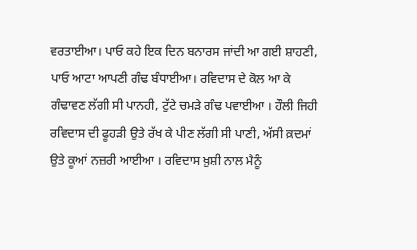ਵਰਤਾਈਆ। ਪਾਓ ਕਹੇ ਇਕ ਦਿਨ ਬਨਾਰਸ ਜਾਂਦੀ ਆ ਗਈ ਸ਼ਾਹਣੀ, ਪਾਓ ਆਟਾ ਆਪਣੀ ਗੰਢ ਬੰਧਾਈਆ। ਰਵਿਦਾਸ ਦੇ ਕੋਲ ਆ ਕੇ ਗੰਢਾਵਣ ਲੱਗੀ ਸੀ ਪਾਨਹੀ, ਟੁੱਟੇ ਚਮੜੇ ਗੰਢ ਪਵਾਈਆ । ਹੌਲੀ ਜਿਹੀ ਰਵਿਦਾਸ ਦੀ ਫੂਹੜੀ ਉਤੇ ਰੱਖ ਕੇ ਪੀਣ ਲੱਗੀ ਸੀ ਪਾਣੀ, ਅੱਸੀ ਕ਼ਦਮਾਂ ਉਤੇ ਕੂਆਂ ਨਜ਼ਰੀ ਆਈਆ । ਰਵਿਦਾਸ ਖ਼ੁਸ਼ੀ ਨਾਲ ਮੈਨੂੰ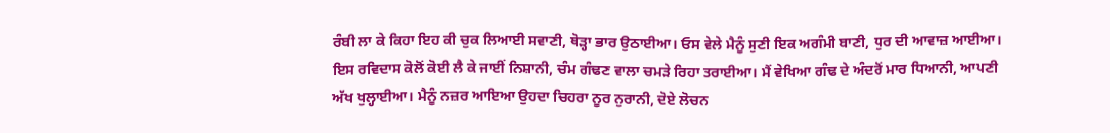ਰੰਬੀ ਲਾ ਕੇ ਕਿਹਾ ਇਹ ਕੀ ਚੁਕ ਲਿਆਈ ਸਵਾਣੀ, ਥੋੜ੍ਹਾ ਭਾਰ ਉਠਾਈਆ। ਓਸ ਵੇਲੇ ਮੈਨੂੰ ਸੁਣੀ ਇਕ ਅਗੰਮੀ ਬਾਣੀ, ਧੁਰ ਦੀ ਆਵਾਜ਼ ਆਈਆ। ਇਸ ਰਵਿਦਾਸ ਕੋਲੋਂ ਕੋਈ ਲੈ ਕੇ ਜਾਈਂ ਨਿਸ਼ਾਨੀ, ਚੰਮ ਗੰਢਣ ਵਾਲਾ ਚਮੜੇ ਰਿਹਾ ਤਰਾਈਆ। ਮੈਂ ਵੇਖਿਆ ਗੰਢ ਦੇ ਅੰਦਰੋਂ ਮਾਰ ਧਿਆਨੀ, ਆਪਣੀ ਅੱਖ ਖੁਲ੍ਹਾਈਆ। ਮੈਨੂੰ ਨਜ਼ਰ ਆਇਆ ਉਹਦਾ ਚਿਹਰਾ ਨੂਰ ਨੁਰਾਨੀ, ਦੋਏ ਲੋਚਨ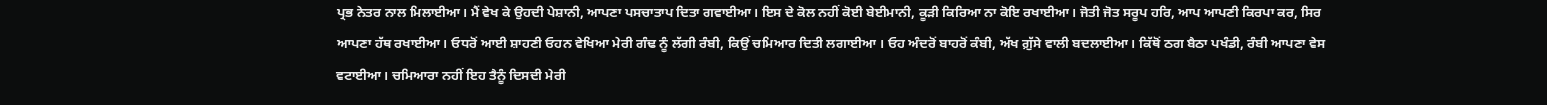ਪ੍ਰਭ ਨੇਤਰ ਨਾਲ ਮਿਲਾਈਆ। ਮੈਂ ਵੇਖ ਕੇ ਉਹਦੀ ਪੇਸ਼ਾਨੀ, ਆਪਣਾ ਪਸਚਾਤਾਪ ਦਿਤਾ ਗਵਾਈਆ। ਇਸ ਦੇ ਕੋਲ ਨਹੀਂ ਕੋਈ ਬੇਈਮਾਨੀ, ਕੂੜੀ ਕਿਰਿਆ ਨਾ ਕੋਇ ਰਖਾਈਆ। ਜੋਤੀ ਜੋਤ ਸਰੂਪ ਹਰਿ, ਆਪ ਆਪਣੀ ਕਿਰਪਾ ਕਰ, ਸਿਰ ਆਪਣਾ ਹੱਥ ਰਖਾਈਆ। ਓਧਰੋਂ ਆਈ ਸ਼ਾਹਣੀ ਓਹਨ ਵੇਖਿਆ ਮੇਰੀ ਗੰਢ ਨੂੰ ਲੱਗੀ ਰੰਬੀ, ਕਿਉਂ ਚਮਿਆਰ ਦਿਤੀ ਲਗਾਈਆ । ਓਹ ਅੰਦਰੋਂ ਬਾਹਰੋਂ ਕੰਬੀ, ਅੱਖ ਗ਼ੁੱਸੇ ਵਾਲੀ ਬਦਲਾਈਆ। ਕਿੱਥੋਂ ਠਗ ਬੈਠਾ ਪਖੰਡੀ, ਰੰਬੀ ਆਪਣਾ ਵੇਸ ਵਟਾਈਆ। ਚਮਿਆਰਾ ਨਹੀਂ ਇਹ ਤੈਨੂੰ ਦਿਸਦੀ ਮੇਰੀ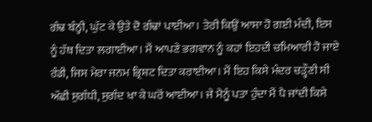ਗੰਢ ਬੰਨ੍ਹੀ, ਘੁੱਟ ਕੇ ਉਤੇ ਦੋ ਗੰਢਾਂ ਪਾਈਆ। ਤੇਰੀ ਕਿਉਂ ਆਸਾ ਹੋ ਗਈ ਮੰਦੀ, ਇਸ ਨੂੰ ਹੱਥ ਦਿਤਾ ਲਗਾਈਆ। ਮੈਂ ਆਪਣੇ ਭਗਵਾਨ ਨੂੰ ਕਹਾਂ ਇਹਦੀ ਚਮਿਆਰੀ ਹੋ ਜਾਏ ਰੰਡੀ, ਜਿਸ ਮੇਰਾ ਜਨਮ ਭ੍ਰਿਸ਼ਟ ਦਿਤਾ ਕਰਾਈਆ। ਮੈਂ ਇਹ ਕਿਸੇ ਮੰਦਰ ਚੜ੍ਹੌਣੀ ਸੀ ਅੱਛੀ ਸੁਗੰਧੀ, ਸੁਗੰਦ ਖਾ ਕੇ ਘਰੋਂ ਆਈਆ। ਜੇ ਮੈਨੂੰ ਪਤਾ ਹੁੰਦਾ ਮੈਂ ਪੈ ਜਾਂਦੀ ਕਿਸੇ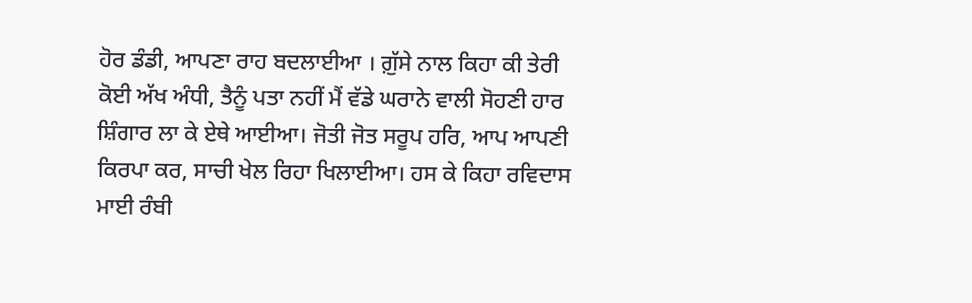ਹੋਰ ਡੰਡੀ, ਆਪਣਾ ਰਾਹ ਬਦਲਾਈਆ । ਗ਼ੁੱਸੇ ਨਾਲ ਕਿਹਾ ਕੀ ਤੇਰੀ ਕੋਈ ਅੱਖ ਅੰਧੀ, ਤੈਨੂੰ ਪਤਾ ਨਹੀਂ ਮੈਂ ਵੱਡੇ ਘਰਾਨੇ ਵਾਲੀ ਸੋਹਣੀ ਹਾਰ ਸ਼ਿੰਗਾਰ ਲਾ ਕੇ ਏਥੇ ਆਈਆ। ਜੋਤੀ ਜੋਤ ਸਰੂਪ ਹਰਿ, ਆਪ ਆਪਣੀ ਕਿਰਪਾ ਕਰ, ਸਾਚੀ ਖੇਲ ਰਿਹਾ ਖਿਲਾਈਆ। ਹਸ ਕੇ ਕਿਹਾ ਰਵਿਦਾਸ ਮਾਈ ਰੰਬੀ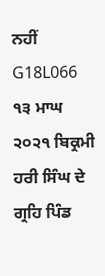ਨਹੀਂ
G18L066 ੧੩ ਮਾਘ ੨੦੨੧ ਬਿਕ੍ਰਮੀ ਹਰੀ ਸਿੰਘ ਦੇ ਗ੍ਰਹਿ ਪਿੰਡ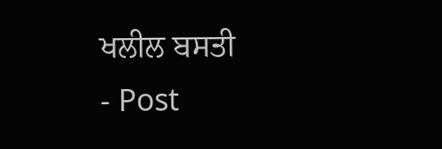ਖਲੀਲ ਬਸਤੀ
- Post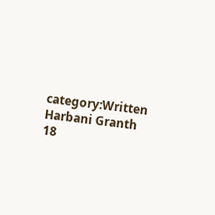category:Written Harbani Granth 18